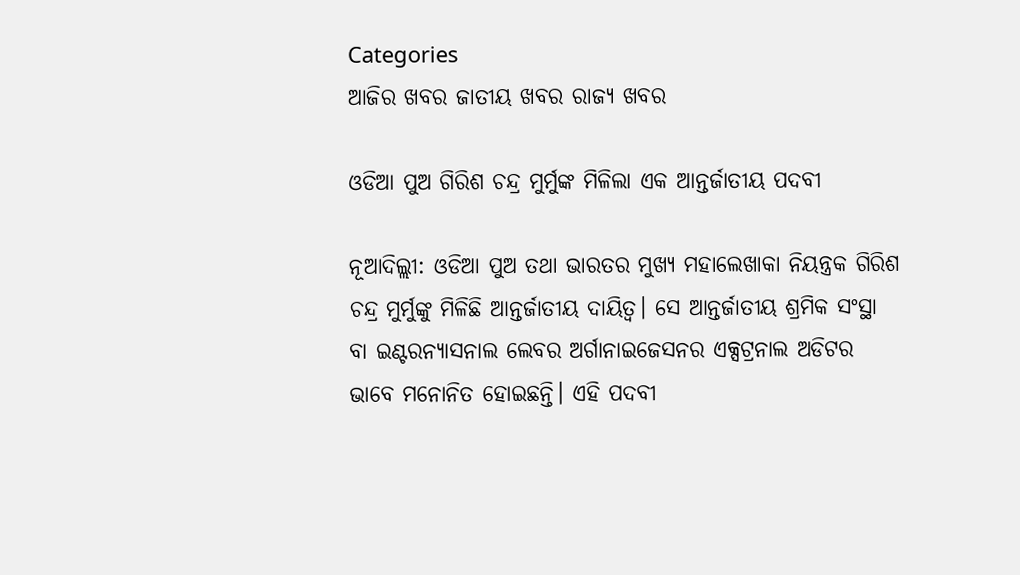Categories
ଆଜିର ଖବର ଜାତୀୟ ଖବର ରାଜ୍ୟ ଖବର

ଓଡିଆ ପୁଅ ଗିରିଶ ଚନ୍ଦ୍ର ମୁର୍ମୁଙ୍କ ମିଳିଲା ଏକ ଆନ୍ତର୍ଜାତୀୟ ପଦବୀ

ନୂଆଦିଲ୍ଲୀ: ଓଡିଆ ପୁଅ ତଥା ଭାରତର ମୁଖ୍ୟ ମହାଲେଖାକା ନିୟନ୍ତ୍ରକ ଗିରିଶ ଚନ୍ଦ୍ର ମୁର୍ମୁଙ୍କୁ ମିଳିଛି ଆନ୍ତର୍ଜାତୀୟ ଦାୟିତ୍ବ। ସେ ଆନ୍ତର୍ଜାତୀୟ ଶ୍ରମିକ ସଂସ୍ଥା ବା ଇଣ୍ଟରନ୍ୟାସନାଲ ଲେବର ଅର୍ଗାନାଇଜେସନର ଏକ୍ସଟ୍ରନାଲ ଅଡିଟର ଭାବେ ମନୋନିତ ହୋଇଛନ୍ତି। ଏହି ପଦବୀ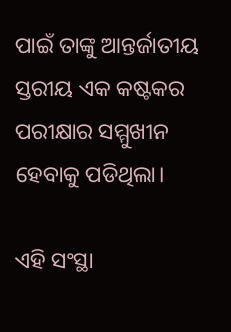ପାଇଁ ତାଙ୍କୁ ଆନ୍ତର୍ଜାତୀୟ ସ୍ତରୀୟ ଏକ କଷ୍ଟକର ପରୀକ୍ଷାର ସମ୍ମୁଖୀନ ହେବାକୁ ପଡିଥିଲା।

ଏହି ସଂସ୍ଥା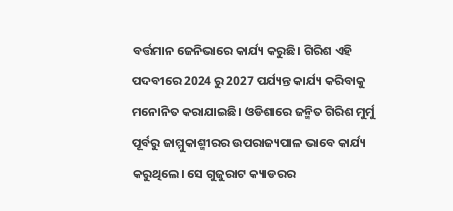ବର୍ତ୍ତମାନ ଜେନିଭାରେ କାର୍ଯ୍ୟ କରୁଛି। ଗିରିଶ ଏହି ପଦବୀରେ 2024 ରୁ 2027 ପର୍ଯ୍ୟନ୍ତ କାର୍ଯ୍ୟ କରିବାକୁ ମନୋନିତ କରାଯାଇଛି। ଓଡିଶାରେ ଜନ୍ମିତ ଗିରିଶ ମୁର୍ମୁ ପୂର୍ବରୁ ଜାମ୍ମୁକାଶ୍ମୀରର ଉପରାଜ୍ୟପାଳ ଭାବେ କାର୍ଯ୍ୟ କରୁଥିଲେ। ସେ ଗୁଜୁରାଟ କ୍ୟାଡରର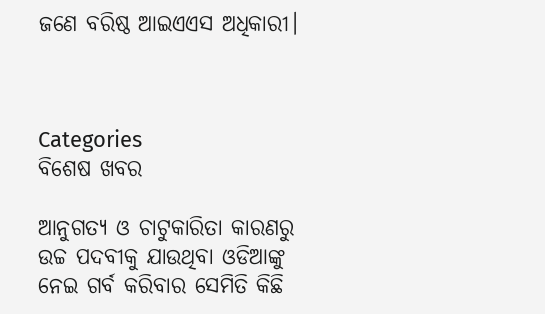ଜଣେ ବରିଷ୍ଠ ଆଇଏଏସ ଅଧିକାରୀ।



Categories
ବିଶେଷ ଖବର

ଆନୁଗତ୍ୟ ଓ ଚାଟୁକାରିତା କାରଣରୁ ଉଚ୍ଚ ପଦବୀକୁ ଯାଉଥିବା ଓଡିଆଙ୍କୁ ନେଇ ଗର୍ବ କରିବାର ସେମିତି କିଛି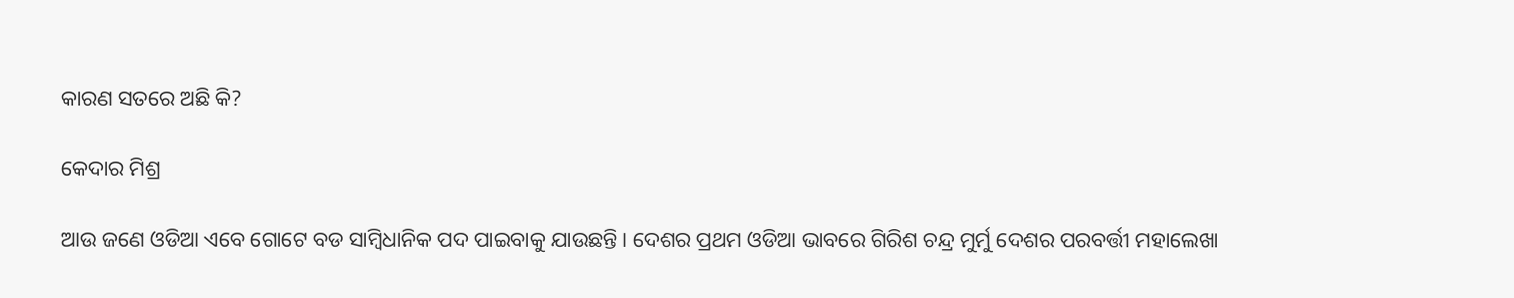କାରଣ ସତରେ ଅଛି କି?

କେଦାର ମିଶ୍ର

ଆଉ ଜଣେ ଓଡିଆ ଏବେ ଗୋଟେ ବଡ ସାମ୍ବିଧାନିକ ପଦ ପାଇବାକୁ ଯାଉଛନ୍ତି। ଦେଶର ପ୍ରଥମ ଓଡିଆ ଭାବରେ ଗିରିଶ ଚନ୍ଦ୍ର ମୁର୍ମୁ ଦେଶର ପରବର୍ତ୍ତୀ ମହାଲେଖା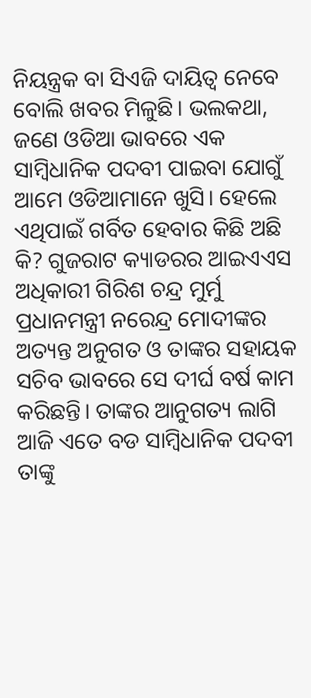ନିୟନ୍ତ୍ରକ ବା ସିଏଜି ଦାୟିତ୍ଵ ନେବେ ବୋଲି ଖବର ମିଳୁଛି। ଭଲକଥା, ଜଣେ ଓଡିଆ ଭାବରେ ଏକ ସାମ୍ବିଧାନିକ ପଦବୀ ପାଇବା ଯୋଗୁଁ ଆମେ ଓଡିଆମାନେ ଖୁସି। ହେଲେ ଏଥିପାଇଁ ଗର୍ବିତ ହେବାର କିଛି ଅଛି କି? ଗୁଜରାଟ କ୍ୟାଡରର ଆଇଏଏସ ଅଧିକାରୀ ଗିରିଶ ଚନ୍ଦ୍ର ମୁର୍ମୁ ପ୍ରଧାନମନ୍ତ୍ରୀ ନରେନ୍ଦ୍ର ମୋଦୀଙ୍କର ଅତ୍ୟନ୍ତ ଅନୁଗତ ଓ ତାଙ୍କର ସହାୟକ ସଚିବ ଭାବରେ ସେ ଦୀର୍ଘ ବର୍ଷ କାମ କରିଛନ୍ତି। ତାଙ୍କର ଆନୁଗତ୍ୟ ଲାଗି ଆଜି ଏତେ ବଡ ସାମ୍ବିଧାନିକ ପଦବୀ ତାଙ୍କୁ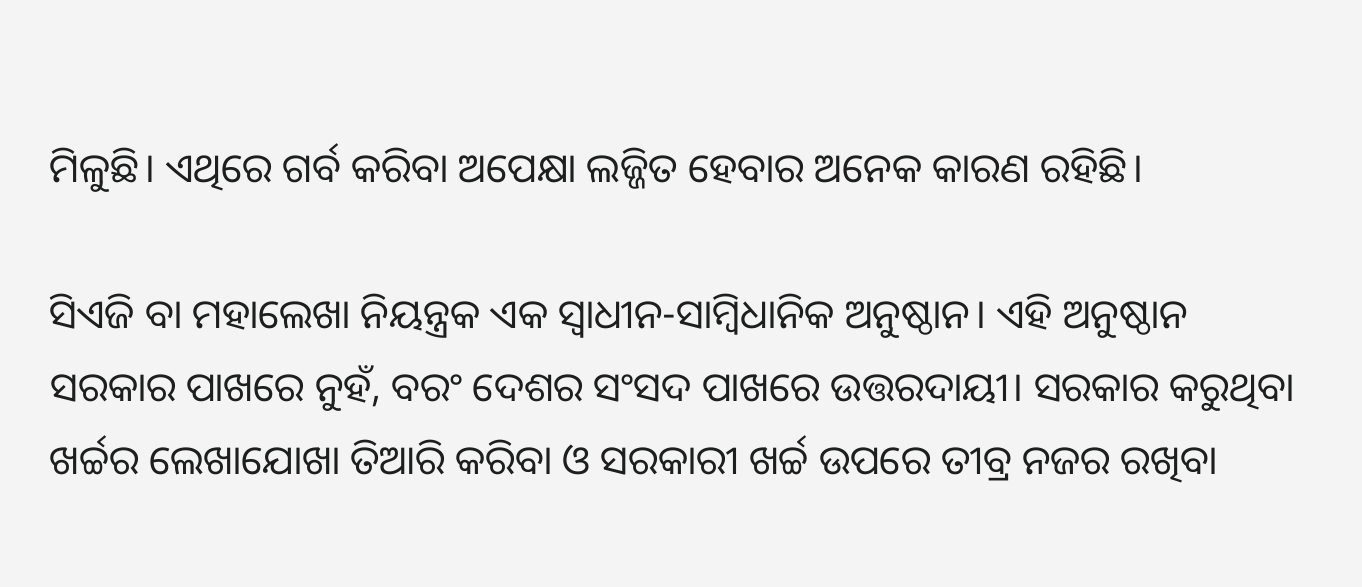ମିଳୁଛି। ଏଥିରେ ଗର୍ବ କରିବା ଅପେକ୍ଷା ଲଜ୍ଜିତ ହେବାର ଅନେକ କାରଣ ରହିଛି।

ସିଏଜି ବା ମହାଲେଖା ନିୟନ୍ତ୍ରକ ଏକ ସ୍ଵାଧୀନ-ସାମ୍ବିଧାନିକ ଅନୁଷ୍ଠାନ। ଏହି ଅନୁଷ୍ଠାନ ସରକାର ପାଖରେ ନୁହଁ, ବରଂ ଦେଶର ସଂସଦ ପାଖରେ ଉତ୍ତରଦାୟୀ। ସରକାର କରୁଥିବା ଖର୍ଚ୍ଚର ଲେଖାଯୋଖା ତିଆରି କରିବା ଓ ସରକାରୀ ଖର୍ଚ୍ଚ ଉପରେ ତୀବ୍ର ନଜର ରଖିବା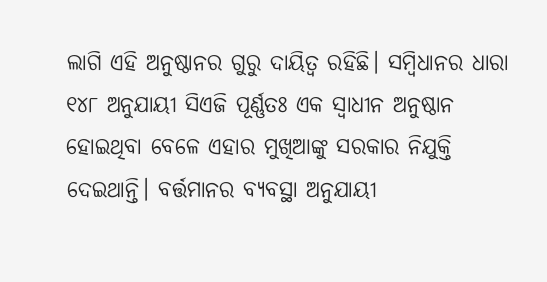ଲାଗି ଏହି ଅନୁଷ୍ଠାନର ଗୁରୁ ଦାୟିତ୍ଵ ରହିଛି। ସମ୍ବିଧାନର ଧାରା ୧୪୮ ଅନୁଯାୟୀ ସିଏଜି ପୂର୍ଣ୍ଣତଃ ଏକ ସ୍ଵାଧୀନ ଅନୁଷ୍ଠାନ ହୋଇଥିବା ବେଳେ ଏହାର ମୁଖିଆଙ୍କୁ ସରକାର ନିଯୁକ୍ତି ଦେଇଥାନ୍ତି। ବର୍ତ୍ତମାନର ବ୍ୟବସ୍ଥା ଅନୁଯାୟୀ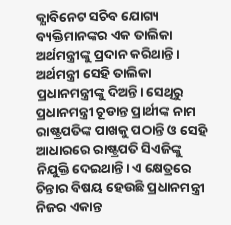କ୍ଯାବିନେଟ ସଚିବ ଯୋଗ୍ୟ ବ୍ୟକ୍ତିମାନଙ୍କର ଏକ ତାଲିକା ଅର୍ଥମନ୍ତ୍ରୀଙ୍କୁ ପ୍ରଦାନ କରିଥାନ୍ତି। ଅର୍ଥମନ୍ତ୍ରୀ ସେହି ତାଲିକା ପ୍ରଧାନମନ୍ତ୍ରୀଙ୍କୁ ଦିଅନ୍ତି। ସେଥିରୁ ପ୍ରଧାନମନ୍ତ୍ରୀ ଚୂଡାନ୍ତ ପ୍ରାର୍ଥୀଙ୍କ ନାମ ରାଷ୍ଟ୍ରପତିଙ୍କ ପାଖକୁ ପଠାନ୍ତି ଓ ସେହି ଆଧାରରେ ରାଷ୍ଟ୍ରପତି ସିଏଜିଙ୍କୁ ନିଯୁକ୍ତି ଦେଇଥାନ୍ତି। ଏ କ୍ଷେତ୍ରରେ ଚିନ୍ତାର ବିଷୟ ହେଉଛି ପ୍ରଧାନମନ୍ତ୍ରୀ ନିଜର ଏକାନ୍ତ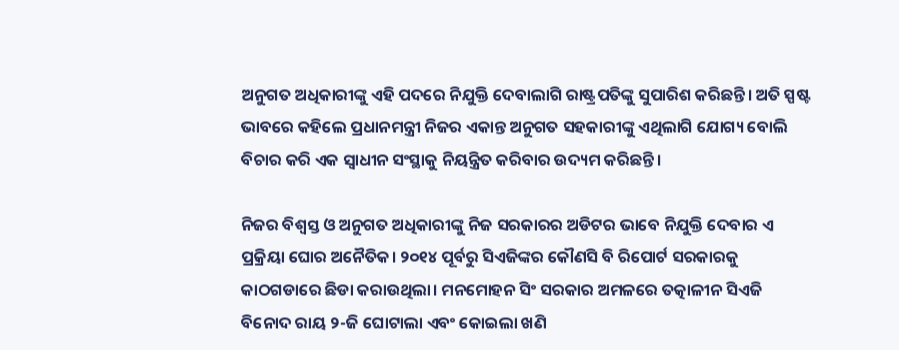ଅନୁଗତ ଅଧିକାରୀଙ୍କୁ ଏହି ପଦରେ ନିଯୁକ୍ତି ଦେବାଲାଗି ରାଷ୍ଟ୍ରପତିଙ୍କୁ ସୁପାରିଶ କରିଛନ୍ତି। ଅତି ସ୍ପଷ୍ଟ ଭାବରେ କହିଲେ ପ୍ରଧାନମନ୍ତ୍ରୀ ନିଜର ଏକାନ୍ତ ଅନୁଗତ ସହକାରୀଙ୍କୁ ଏଥିଲାଗି ଯୋଗ୍ୟ ବୋଲି ବିଚାର କରି ଏକ ସ୍ଵାଧୀନ ସଂସ୍ଥାକୁ ନିୟନ୍ତ୍ରିତ କରିବାର ଉଦ୍ୟମ କରିଛନ୍ତି।

ନିଜର ବିଶ୍ଵସ୍ତ ଓ ଅନୁଗତ ଅଧିକାରୀଙ୍କୁ ନିଜ ସରକାରର ଅଡିଟର ଭାବେ ନିଯୁକ୍ତି ଦେବାର ଏ ପ୍ରକ୍ରିୟା ଘୋର ଅନୈତିକ। ୨୦୧୪ ପୂର୍ବରୁ ସିଏଜିଙ୍କର କୌଣସି ବି ରିପୋର୍ଟ ସରକାରକୁ କାଠଗଡାରେ ଛିଡା କରାଉଥିଲା। ମନମୋହନ ସିଂ ସରକାର ଅମଳରେ ତତ୍କାଳୀନ ସିଏଜି ବିନୋଦ ରାୟ ୨-ଜି ଘୋଟାଲା ଏବଂ କୋଇଲା ଖଣି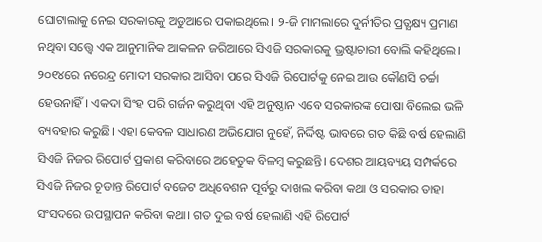ଘୋଟାଲାକୁ ନେଇ ସରକାରକୁ ଅଡୁଆରେ ପକାଇଥିଲେ। ୨-ଜି ମାମଲାରେ ଦୁର୍ନୀତିର ପ୍ରତ୍ଯକ୍ଷ୍ୟ ପ୍ରମାଣ ନଥିବା ସତ୍ତ୍ୱେ ଏକ ଆନୁମାନିକ ଆକଳନ ଜରିଆରେ ସିଏଜି ସରକାରକୁ ଭ୍ରଷ୍ଟାଚାରୀ ବୋଲି କହିଥିଲେ। ୨୦୧୪ରେ ନରେନ୍ଦ୍ର ମୋଦୀ ସରକାର ଆସିବା ପରେ ସିଏଜି ରିପୋର୍ଟକୁ ନେଇ ଆଉ କୌଣସି ଚର୍ଚ୍ଚା ହେଉନାହିଁ। ଏକଦା ସିଂହ ପରି ଗର୍ଜନ କରୁଥିବା ଏହି ଅନୁଷ୍ଠାନ ଏବେ ସରକାରଙ୍କ ପୋଷା ବିଲେଇ ଭଳି ବ୍ୟବହାର କରୁଛି। ଏହା କେବଳ ସାଧାରଣ ଅଭିଯୋଗ ନୁହେଁ, ନିର୍ଦ୍ଦିଷ୍ଟ ଭାବରେ ଗତ କିଛି ବର୍ଷ ହେଲାଣି ସିଏଜି ନିଜର ରିପୋର୍ଟ ପ୍ରକାଶ କରିବାରେ ଅହେତୁକ ବିଳମ୍ବ କରୁଛନ୍ତି। ଦେଶର ଆୟବ୍ୟୟ ସମ୍ପର୍କରେ ସିଏଜି ନିଜର ଚୂଡାନ୍ତ ରିପୋର୍ଟ ବଜେଟ ଅଧିବେଶନ ପୂର୍ବରୁ ଦାଖଲ କରିବା କଥା ଓ ସରକାର ତାହା ସଂସଦରେ ଉପସ୍ଥାପନ କରିବା କଥା। ଗତ ଦୁଇ ବର୍ଷ ହେଲାଣି ଏହି ରିପୋର୍ଟ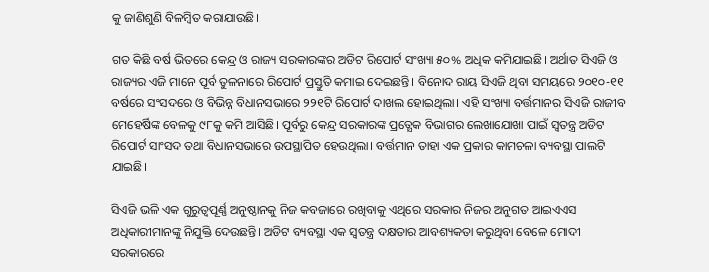କୁ ଜାଣିଶୁଣି ବିଳମ୍ବିତ କରାଯାଉଛି।

ଗତ କିଛି ବର୍ଷ ଭିତରେ କେନ୍ଦ୍ର ଓ ରାଜ୍ୟ ସରକାରଙ୍କର ଅଡିଟ ରିପୋର୍ଟ ସଂଖ୍ୟା ୫୦% ଅଧିକ କମିଯାଇଛି। ଅର୍ଥାତ ସିଏଜି ଓ ରାଜ୍ୟର ଏଜି ମାନେ ପୂର୍ବ ତୁଳନାରେ ରିପୋର୍ଟ ପ୍ରସ୍ତୁତି କମାଇ ଦେଇଛନ୍ତି। ବିନୋଦ ରାୟ ସିଏଜି ଥିବା ସମୟରେ ୨୦୧୦-୧୧ ବର୍ଷରେ ସଂସଦରେ ଓ ବିଭିନ୍ନ ବିଧାନସଭାରେ ୨୨୧ଟି ରିପୋର୍ଟ ଦାଖଲ ହୋଇଥିଲା। ଏହି ସଂଖ୍ୟା ବର୍ତ୍ତମାନର ସିଏଜି ରାଜୀବ ମେହେର୍ଷିଙ୍କ ବେଳକୁ ୯୮କୁ କମି ଆସିଛି। ପୂର୍ବରୁ କେନ୍ଦ୍ର ସରକାରଙ୍କ ପ୍ରତ୍ଯେକ ବିଭାଗର ଲେଖାଯୋଖା ପାଇଁ ସ୍ଵତନ୍ତ୍ର ଅଡିଟ ରିପୋର୍ଟ ସାଂସଦ ତଥା ବିଧାନସଭାରେ ଉପସ୍ଥାପିତ ହେଉଥିଲା। ବର୍ତ୍ତମାନ ତାହା ଏକ ପ୍ରକାର କାମଚଳା ବ୍ୟବସ୍ଥା ପାଲଟି ଯାଇଛି।

ସିଏଜି ଭଳି ଏକ ଗୁରୁତ୍ୱପୂର୍ଣ୍ଣ ଅନୁଷ୍ଠାନକୁ ନିଜ କବଜାରେ ରଖିବାକୁ ଏଥିରେ ସରକାର ନିଜର ଅନୁଗତ ଆଇଏଏସ ଅଧିକାରୀମାନଙ୍କୁ ନିଯୁକ୍ତି ଦେଉଛନ୍ତି। ଅଡିଟ ବ୍ୟବସ୍ଥା ଏକ ସ୍ଵତନ୍ତ୍ର ଦକ୍ଷତାର ଆବଶ୍ୟକତା କରୁଥିବା ବେଳେ ମୋଦୀ ସରକାରରେ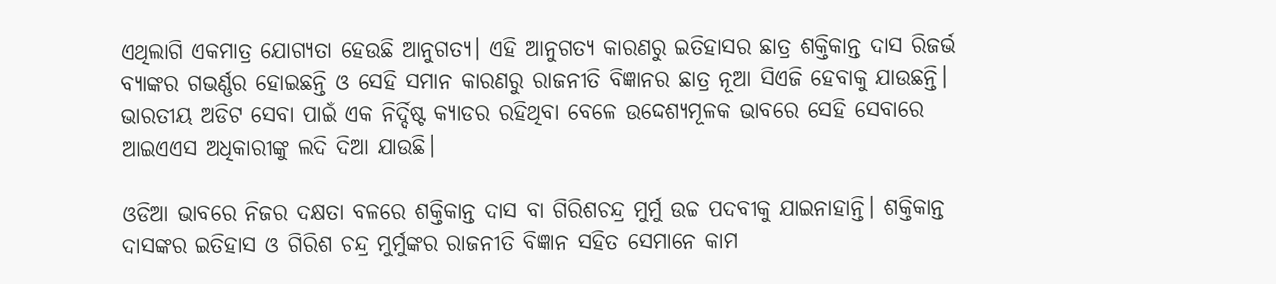ଏଥିଲାଗି ଏକମାତ୍ର ଯୋଗ୍ୟତା ହେଉଛି ଆନୁଗତ୍ୟ। ଏହି ଆନୁଗତ୍ୟ କାରଣରୁ ଇତିହାସର ଛାତ୍ର ଶକ୍ତିକାନ୍ତ ଦାସ ରିଜର୍ଭ ବ୍ଯାଙ୍କର ଗଭର୍ଣ୍ଣର ହୋଇଛନ୍ତି ଓ ସେହି ସମାନ କାରଣରୁ ରାଜନୀତି ବିଜ୍ଞାନର ଛାତ୍ର ନୂଆ ସିଏଜି ହେବାକୁ ଯାଉଛନ୍ତି। ଭାରତୀୟ ଅଡିଟ ସେବା ପାଇଁ ଏକ ନିର୍ଦ୍ଦିଷ୍ଟ କ୍ୟାଡର ରହିଥିବା ବେଳେ ଉଦ୍ଦେଶ୍ଯମୂଳକ ଭାବରେ ସେହି ସେବାରେ ଆଇଏଏସ ଅଧିକାରୀଙ୍କୁ ଲଦି ଦିଆ ଯାଉଛି।

ଓଡିଆ ଭାବରେ ନିଜର ଦକ୍ଷତା ବଳରେ ଶକ୍ତିକାନ୍ତ ଦାସ ବା ଗିରିଶଚନ୍ଦ୍ର ମୁର୍ମୁ ଉଚ୍ଚ ପଦବୀକୁ ଯାଇନାହାନ୍ତି। ଶକ୍ତିକାନ୍ତ ଦାସଙ୍କର ଇତିହାସ ଓ ଗିରିଶ ଚନ୍ଦ୍ର ମୁର୍ମୁଙ୍କର ରାଜନୀତି ବିଜ୍ଞାନ ସହିତ ସେମାନେ କାମ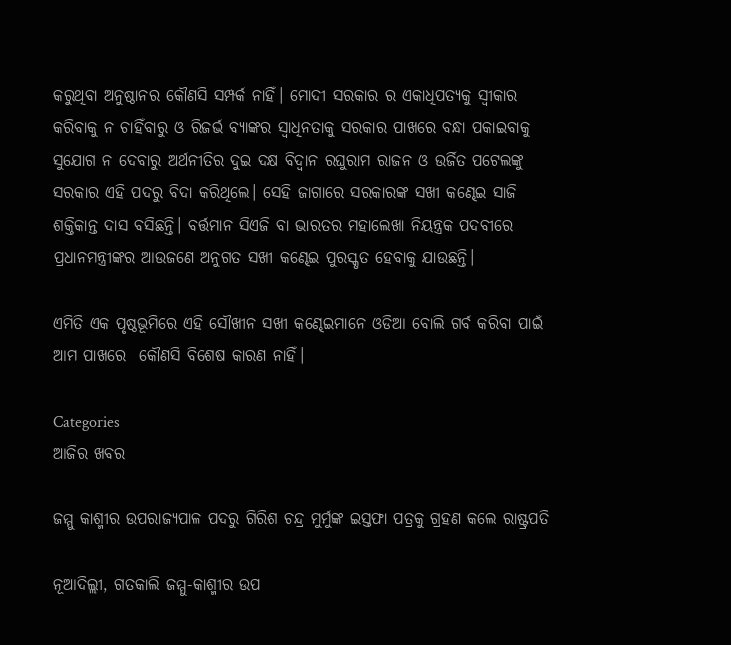କରୁଥିବା ଅନୁଷ୍ଠାନର କୌଣସି ସମ୍ପର୍କ ନାହିଁ। ମୋଦୀ ସରକାର ର ଏକାଧିପତ୍ୟକୁ ସ୍ଵୀକାର କରିବାକୁ ନ ଚାହିଁବାରୁ ଓ ରିଜର୍ଭ ବ୍ଯାଙ୍କର ସ୍ବାଧିନତାକୁ ସରକାର ପାଖରେ ବନ୍ଧା ପକାଇବାକୁ ସୁଯୋଗ ନ ଦେବାରୁ ଅର୍ଥନୀତିର ଦୁଇ ଦକ୍ଷ ବିଦ୍ଵାନ ରଘୁରାମ ରାଜନ ଓ ଉର୍ଜିତ ପଟେଲଙ୍କୁ ସରକାର ଏହି ପଦରୁ ବିଦା କରିଥିଲେ। ସେହି ଜାଗାରେ ସରକାରଙ୍କ ସଖୀ କଣ୍ଢେଇ ସାଜି ଶକ୍ତିକାନ୍ତ ଦାସ ବସିଛନ୍ତି। ବର୍ତ୍ତମାନ ସିଏଜି ବା ଭାରତର ମହାଲେଖା ନିୟନ୍ତ୍ରକ ପଦବୀରେ ପ୍ରଧାନମନ୍ତ୍ରୀଙ୍କର ଆଉଜଣେ ଅନୁଗତ ସଖୀ କଣ୍ଢେଇ ପୁରସ୍କୃତ ହେବାକୁ ଯାଉଛନ୍ତି।

ଏମିତି ଏକ ପୃଷ୍ଠଭୂମିରେ ଏହି ସୌଖୀନ ସଖୀ କଣ୍ଢେଇମାନେ ଓଡିଆ ବୋଲି ଗର୍ବ କରିବା ପାଇଁ ଆମ ପାଖରେ  କୌଣସି ବିଶେଷ କାରଣ ନାହିଁ।

Categories
ଆଜିର ଖବର

ଜମ୍ମୁ କାଶ୍ମୀର ଉପରାଜ୍ୟପାଳ ପଦରୁ ଗିରିଶ ଚନ୍ଦ୍ର ମୁର୍ମୁଙ୍କ ଇସ୍ତଫା ପତ୍ରକୁ ଗ୍ରହଣ କଲେ ରାଷ୍ଟ୍ରପତି

ନୂଆଦିଲ୍ଲୀ, ଗତକାଲି ଜମ୍ମୁ-କାଶ୍ମୀର ଉପ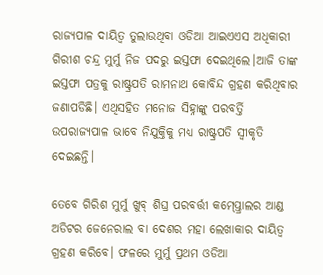ରାଜ୍ୟପାଳ ଦାୟିତ୍ଵ ତୁଲାଉଥିବା ଓଡିଆ ଆଇଏଏସ ଅଧିକାରୀ ଗିରୀଶ ଚନ୍ଦ୍ର ମୁର୍ମୁ ନିଜ ପଦରୁ ଇସ୍ତଫା ଦେଇଥିଲେ।ଆଜି ତାଙ୍କ ଇସ୍ତଫା ପତ୍ରକୁ ରାଷ୍ଟ୍ରପତି ରାମନାଥ କୋବିନ୍ଦ ଗ୍ରହଣ କରିଥିବାର ଜଣାପଡିଛି। ଏଥିସହିତ ମନୋଜ ସିହ୍ନାଙ୍କୁ ପରବର୍ତ୍ତି ଉପରାଜ୍ୟପାଳ ଭାବେ ନିଯୁକ୍ତିକୁ ମଧ୍ୟ ରାଷ୍ଟ୍ରପତି ସ୍ବୀକୃତି ଦେଇଛନ୍ତି।

ତେବେ ଗିରିଶ ମୁର୍ମୁ ଖୁବ୍ ଶିଘ୍ର ପରବର୍ତ୍ତୀ କମ୍ପ୍ତ୍ରୋଲର ଆଣ୍ଡ ଅଡିଟର ଜେନେରାଲ ବା ଦେଶର ମହା ଲେଖାକାର ଦାୟିତ୍ଵ ଗ୍ରହଣ କରିବେ। ଫଳରେ ମୁର୍ମୁ ପ୍ରଥମ ଓଡିଆ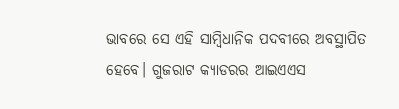ଭାବରେ ସେ ଏହି ସାମ୍ବିଧାନିକ ପଦବୀରେ ଅବସ୍ଥାପିତ ହେବେ। ଗୁଜରାଟ କ୍ୟାଡରର ଆଇଏଏସ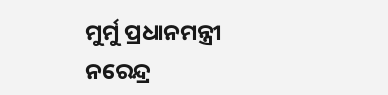ମୁର୍ମୁ ପ୍ରଧାନମନ୍ତ୍ରୀ ନରେନ୍ଦ୍ର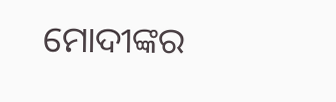ମୋଦୀଙ୍କର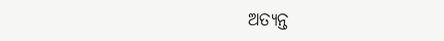ଅତ୍ୟନ୍ତ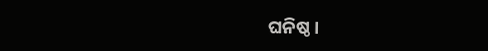ଘନିଷ୍ଠ।